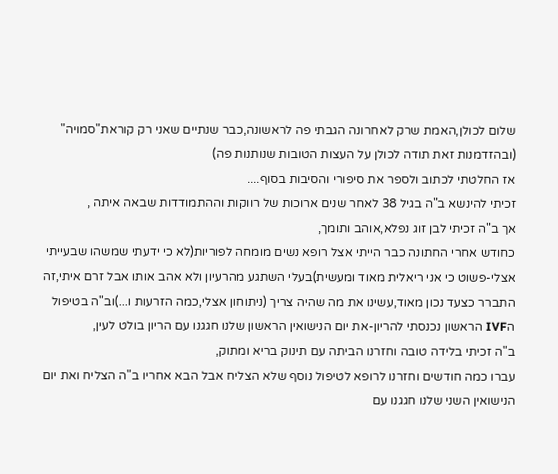שלום לכולן,האמת שרק לאחרונה הגבתי פה לראשונה,כבר שנתיים שאני רק קוראת"סמויה"
(ובהזדמנות זאת תודה לכולן על העצות הטובות שנותנות פה)
אז החלטתי לכתוב ולספר את סיפורי והסיבות בסוף....
זכיתי להינשא ב"ה בגיל 38 לאחר שנים ארוכות של רווקות וההתמודדות שבאה איתה ,
אך ב"ה זכיתי לבן זוג נפלא,אוהב ותומך,
כחודש אחרי החתונה כבר הייתי אצל רופא נשים מומחה לפוריות(לא כי ידעתי שמשהו שבעייתי אצלי-פשוט כי אני ריאלית מאוד ומעשית)בעלי השתגע מהרעיון ולא אהב אותו אבל זרם איתי,זה התברר כצעד נכון מאוד,עשינו את מה שהיה צריך (ניתוחון אצלי,כמה הזרעות ו...)וב"ה בטיפול הIVF הראשון נכנסתי להריון-את יום הנישואין הראשון שלנו חגגנו עם הריון בולט לעין,
ב"ה זכיתי בלידה טובה וחזרנו הביתה עם תינוק בריא ומתוק,
עברו כמה חודשים וחזרנו לרופא לטיפול נוסף שלא הצליח אבל הבא אחריו ב"ה הצליח ואת יום הנישואין השני שלנו חגגנו עם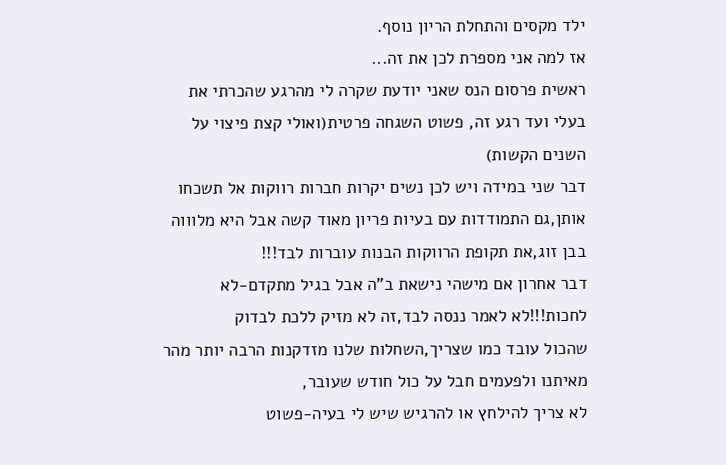ילד מקסים והתחלת הריון נוסף.
אז למה אני מספרת לכן את זה...
ראשית פרסום הנס שאני יודעת שקרה לי מהרגע שהכרתי את בעלי ועד רגע זה, פשוט השגחה פרטית(ואולי קצת פיצוי על השנים הקשות)
דבר שני במידה ויש לכן נשים יקרות חברות רווקות אל תשכחו אותן,גם התמודדות עם בעיות פריון מאוד קשה אבל היא מלוווה בבן זוג,את תקופת הרווקות הבנות עוברות לבד!!!
דבר אחרון אם מישהי נישאת ב"ה אבל בגיל מתקדם-לא לחכות!!!לא לאמר ננסה לבד,זה לא מזיק ללכת לבדוק
שהכול עובד כמו שצריך,השחלות שלנו מזדקנות הרבה יותר מהר מאיתנו ולפעמים חבל על כול חודש שעובר,
לא צריך להילחץ או להרגיש שיש לי בעיה-פשוט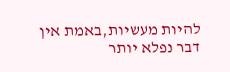להיות מעשיות,באמת אין דבר נפלא יותר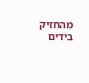מהחזיק בידים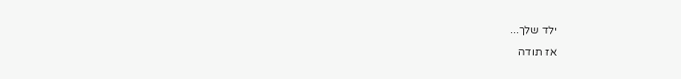ילד שלך...
אז תודה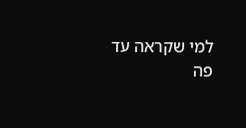למי שקראה עד פה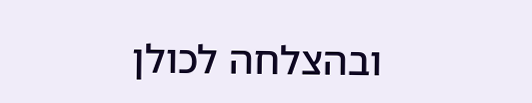ובהצלחה לכולן